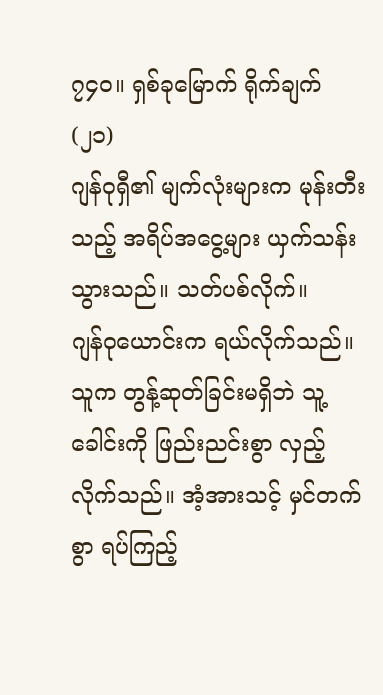၇၄၀။ ရှစ်ခုမြောက် ရိုက်ချက် (၂၁)
ဂျန်ဝုရှီ၏ မျက်လုံးများက မုန်းတီးသည့် အရိပ်အငွေ့များ ယှက်သန်းသွားသည်။ သတ်ပစ်လိုက်။
ဂျန်ဝုယောင်းက ရယ်လိုက်သည်။ သူက တွန့်ဆုတ်ခြင်းမရှိဘဲ သူ့ခေါင်းကို ဖြည်းညင်းစွာ လှည့်လိုက်သည်။ အံ့အားသင့် မှင်တက်စွာ ရပ်ကြည့်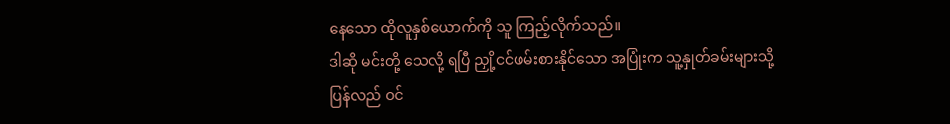နေသော ထိုလူနှစ်ယောက်ကို သူ ကြည့်လိုက်သည်။
ဒါဆို မင်းတို့ သေလို့ ရပြီ ညှို့ငင်ဖမ်းစားနိုင်သော အပြုံးက သူ့နှုတ်ခမ်းများသို့ ပြန်လည် ဝင်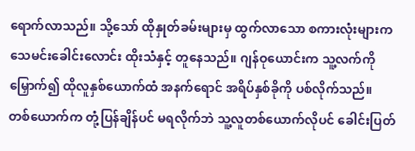ရောက်လာသည်။ သို့သော် ထိုနှုတ်ခမ်းများမှ ထွက်လာသော စကားလုံးများက သေမင်းခေါင်းလောင်း ထိုးသံနှင့် တူနေသည်။ ဂျန်ဝုယောင်းက သူ့လက်ကို မြှောက်၍ ထိုလူနှစ်ယောက်ထံ အနက်ရောင် အရိပ်နှစ်ခိုကို ပစ်လိုက်သည်။
တစ်ယောက်က တုံ့ပြန်ချိန်ပင် မရလိုက်ဘဲ သူ့လူတစ်ယောက်လိုပင် ခေါင်းပြတ်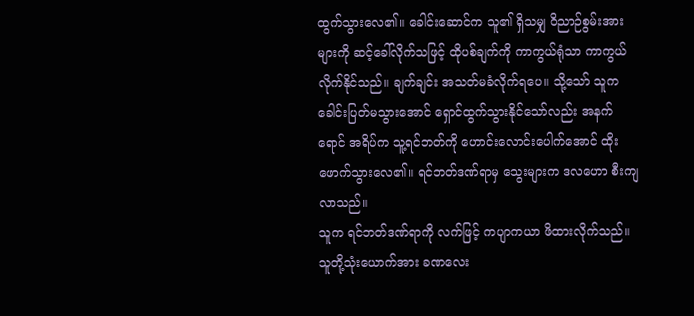ထွက်သွားလေ၏။ ခေါင်းဆောင်က သူ၏ ရှိသမျှ ဝိညာဉ်စွမ်းအားများကို ဆင့်ခေါ်လိုက်သဖြင့် ထိုပစ်ချက်ကို ကာကွယ်ရုံသာ ကာကွယ်လိုက်နိုင်သည်။ ချက်ချင်း အသတ်မခံလိုက်ရပေ။ သို့သော် သူက ခေါင်းပြတ်မသွားအောင် ရှောင်ထွက်သွားနိုင်သော်လည်း အနက်ရောင် အရိပ်က သူ့ရင်ဘတ်ကို ဟောင်းလောင်းပေါက်အောင် ထိုးဖောက်သွားလေ၏။ ရင်ဘတ်ဒဏ်ရာမှ သွေးများက ဒလဟော စီးကျလာသည်။
သူက ရင်ဘတ်ဒဏ်ရာကို လက်ဖြင့် ကပျာကယာ ဖိထားလိုက်သည်။ သူတို့သုံးယောက်အား ခဏလေး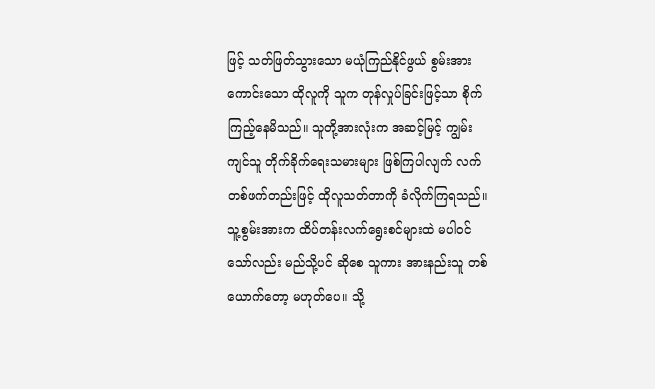ဖြင့် သတ်ဖြတ်သွားသော မယုံကြည်နိုင်ဖွယ် စွမ်းအားကောင်းသော ထိုလူကို သူက တုန်လှုပ်ခြင်းဖြင့်သာ စိုက်ကြည့်နေမိသည်။ သူတို့အားလုံးက အဆင့်မြင့် ကျွမ်းကျင်သူ တိုက်ခိုက်ရေးသမားများ ဖြစ်ကြပါလျက် လက်တစ်ဖက်တည်းဖြင့် ထိုလူသတ်တာကို ခံလိုက်ကြရသည်။
သူ့စွမ်းအားက ထိပ်တန်းလက်ရွေးစင်များထဲ မပါဝင်သော်လည်း မည်သို့ပင် ဆိုစေ သူကား အားနည်းသူ တစ်ယောက်တော့ မဟုတ်ပေ။ သို့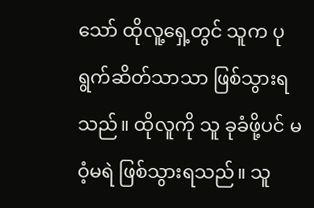သော် ထိုလူ့ရှေ့တွင် သူက ပုရွက်ဆိတ်သာသာ ဖြစ်သွားရသည်။ ထိုလူကို သူ ခုခံဖို့ပင် မဝံ့မရဲ ဖြစ်သွားရသည်။ သူ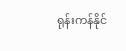ရုန်းကန်နိုင်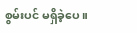စွမ်းပင် မရှိခဲ့ပေ။